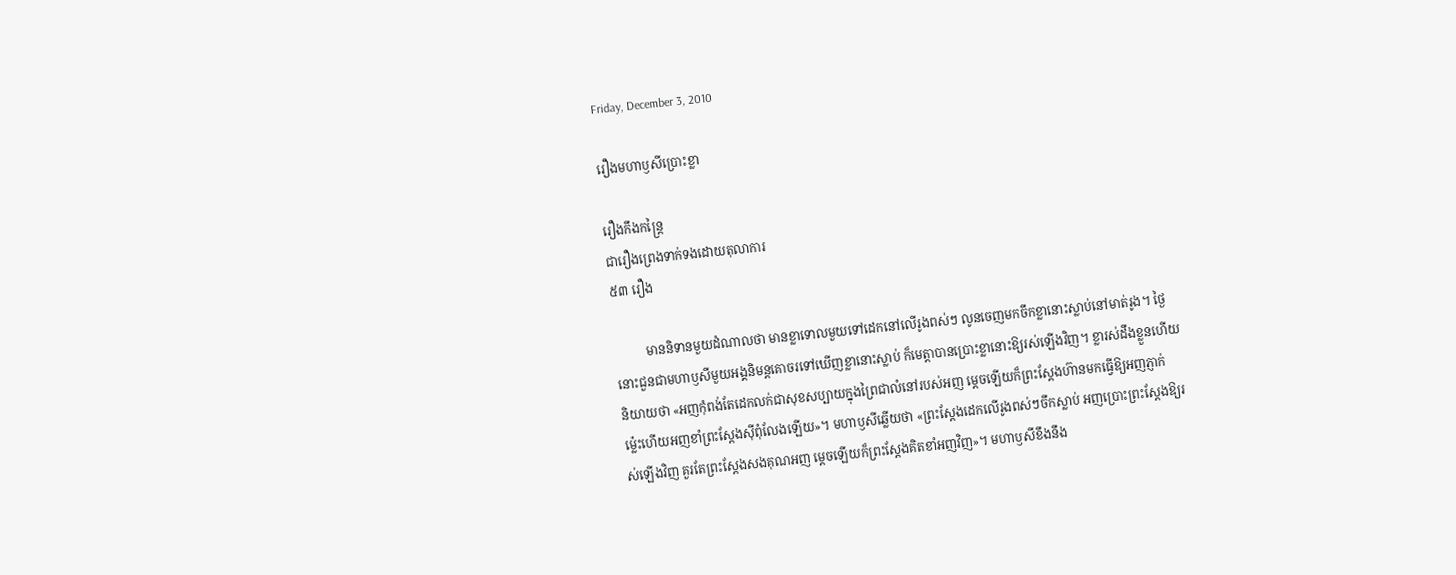Friday, December 3, 2010

រឿងមហាឫសីប្រោះខ្លា

រឿងកឹងកន្ត្រៃ
ជារឿងព្រេងទាក់ទងដោយតុលាការ
៥៣ រឿង

          មាននិទានមួយដំណាលថា មានខ្លាទោលមួយទៅដេកនៅលើរូងពស់ៗ លូនចេញមកចឹកខ្លានោះស្លាប់នៅមាត់រូង។ ថ្ងៃនោះជួនជាមហាឫសីមួយអង្គនិមន្តគោចរទៅឃើញខ្លានោះស្លាប់ ក៏មេត្តាបានប្រោះខ្លានោះឱ្យរស់ឡើងវិញ។ ខ្លារស់ដឹងខ្លួនហើយនិយាយថា «អញកុំពង់តែដេកលក់ជាសុខសប្បាយក្នុងព្រៃជាលំនៅរបស់អញ ម្តេចឡើយក៏ព្រះស្តែងហ៊ានមកធ្វើឱ្យអញភ្ញាក់ ម្ល៉េះហើយអញខាំព្រះស្តែងស៊ីពុំលែងឡើយ»។ មហាឫសីឆ្លើយថា «ព្រះស្តែងដេកលើរូងពស់ៗចឹកស្លាប់ អញប្រោះព្រះស្តែងឱ្យរស់ឡើងវិញ គួរតែព្រះស្តែងសងគុណអញ ម្តេចឡើយក៏ព្រះស្តែងគិតខាំអញវិញ»។ មហាឫសីខឹងនឹង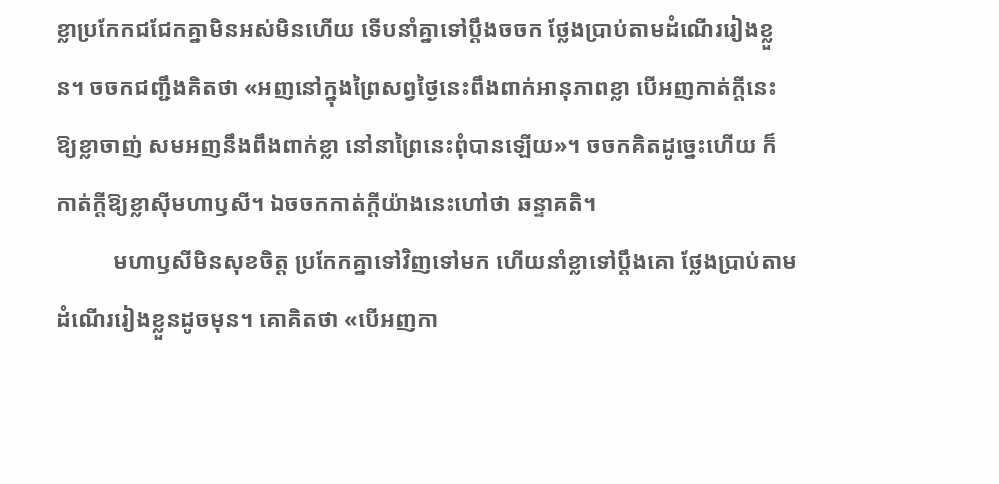ខ្លាប្រកែកជជែកគ្នាមិនអស់មិនហើយ ទើបនាំគ្នាទៅប្តឹងចចក ថ្លែងប្រាប់តាមដំណើររៀងខ្លួន។ ចចកជញ្ជឹងគិតថា «អញនៅក្នុងព្រៃសព្វថ្ងៃនេះពឹងពាក់អានុភាពខ្លា បើអញកាត់ក្តីនេះឱ្យខ្លាចាញ់ សមអញនឹងពឹងពាក់ខ្លា នៅនាព្រៃនេះពុំបានឡើយ»។ ចចកគិតដូច្នេះហើយ ក៏កាត់ក្តីឱ្យខ្លាស៊ីមហាឫសី។ ឯចចកកាត់ក្តីយ៉ាងនេះហៅថា ឆន្ទាគតិ។
          មហាឫសីមិនសុខចិត្ត ប្រកែកគ្នាទៅវិញទៅមក ហើយនាំខ្លាទៅប្តឹងគោ ថ្លែងប្រាប់តាមដំណើររៀងខ្លួនដូចមុន។ គោគិតថា «បើអញកា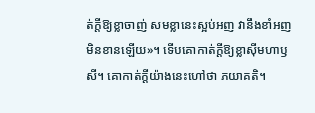ត់ក្តីឱ្យខ្លាចាញ់ សមខ្លានេះស្អប់អញ វានឹងខាំអញមិនខានឡើយ»។ ទើបគោកាត់ក្តីឱ្យខ្លាស៊ីមហាឫសី។ គោកាត់ក្តីយ៉ាងនេះហៅថា ភយាគតិ។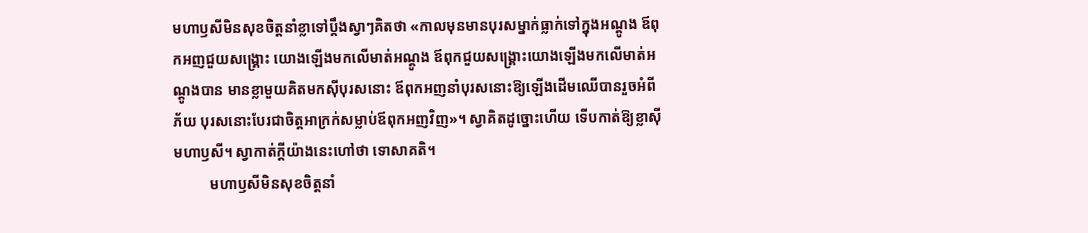មហាឫសីមិនសុខចិត្តនាំខ្លាទៅប្តឹងស្វាៗគិតថា «កាលមុនមានបុរសម្នាក់ធ្លាក់ទៅក្នុងអណ្តូង ឪពុកអញជួយសង្គ្រោះ យោងឡើងមកលើមាត់អណ្តូង ឪពុកជួយសង្គ្រោះយោងឡើងមកលើមាត់អណ្តូងបាន មានខ្លាមួយគិតមកស៊ីបុរសនោះ ឪពុកអញនាំបុរសនោះឱ្យឡើងដើមឈើបានរួចអំពីភ័យ បុរសនោះបែរជាចិត្តអាក្រក់សម្លាប់ឪពុកអញវិញ»។ ស្វាគិតដូច្នោះហើយ ទើបកាត់ឱ្យខ្លាស៊ីមហាឫសី។ ស្វាកាត់ក្តីយ៉ាងនេះហៅថា ទោសាគតិ។
          មហាឫសីមិនសុខចិត្តនាំ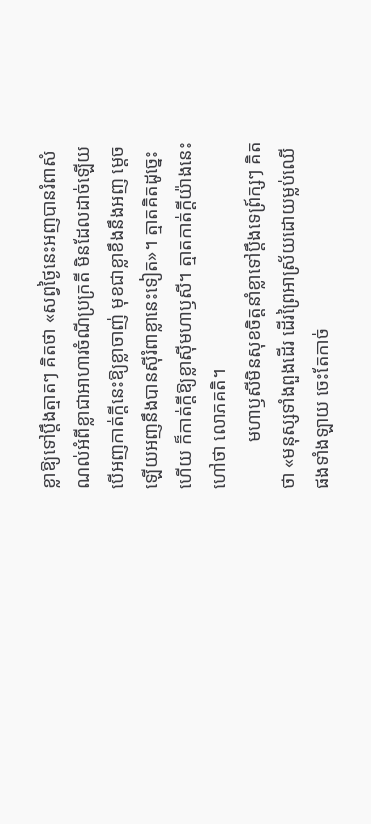ខ្លាឱ្យទៅប្តឹងត្មាតៗ គិតថា «សព្វថ្ងៃនេះអញបានរំពាសំណល់អំពីខ្លាជាអាហារចំណីប្រក្រតី មិនដែលដាច់ឡើយ បើអញកាត់ក្តីនេះឱ្យខ្លាចាញ់ មុខជាខ្លាខឹងនឹងអញ ម្តេចឡើយអញនឹងបានស៊ីរំពាខ្លានេះទៀត»។ ត្មាតគិតដូច្នេះហើយ ក៏កាត់ក្តីឱ្យខ្លាស៊ីមហាឫសី។ ត្មាតកាត់ក្តីយ៉ាងនេះហៅថា លោភគតិ។
          មហាឫសីមិនសុខចិត្តនាំខ្លាទៅប្តឹងទេព្រ៍ក្សៗ គិតថា «មនុស្សទាំងពួងដើរ ដើរព្រៃអាស្រ័យដោយម្លប់ឈើផងទាំងឡាយ ចេះតែកាច់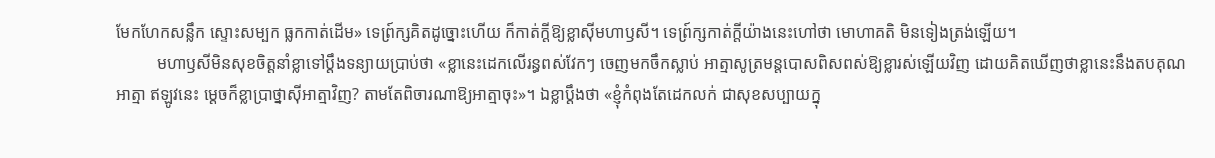មែកហែកសន្លឹក ស្ទោះសម្បក ធ្លកកាត់ដើម» ទេព្រ៍ក្សគិតដូច្នោះហើយ ក៏កាត់ក្តីឱ្យខ្លាស៊ីមហាឫសី។ ទេព្រ៍ក្សកាត់ក្តីយ៉ាងនេះហៅថា មោហាគតិ មិនទៀងត្រង់ឡើយ។
          មហាឫសីមិនសុខចិត្តនាំខ្លាទៅប្តឹងទន្យាយប្រាប់ថា «ខ្លានេះដេកលើរន្ធពស់វែកៗ ចេញមកចឹកស្លាប់ អាត្មាសូត្រមន្តបោសពិសពស់ឱ្យខ្លារស់ឡើយវិញ ដោយគិតឃើញថាខ្លានេះនឹងតបគុណអាត្មា ឥឡូវនេះ ម្តេចក៏ខ្លាប្រាថ្នាស៊ីអាត្មាវិញ? តាមតែពិចារណាឱ្យអាត្មាចុះ»។ ឯខ្លាប្តឹងថា «ខ្ញុំកំពុងតែដេកលក់ ជាសុខសប្បាយក្នុ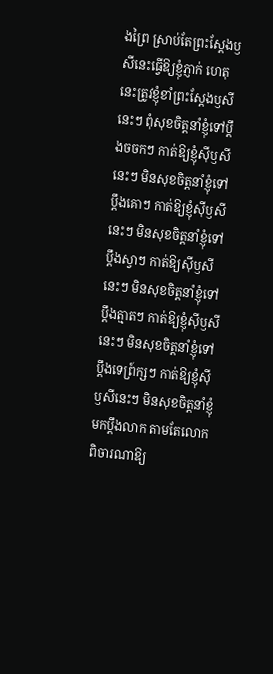ងព្រៃ ស្រាប់តែព្រះស្តែងឫសីនេះធ្វើឱ្យខ្ញុំភ្ញាក់ ហេតុនេះត្រូវខ្ញុំខាំព្រះស្តែងឫសីនេះៗ ពុំសុខចិត្តនាំខ្ញុំទៅប្តឹងចចកៗ កាត់ឱ្យខ្ញុំស៊ីឫសីនេះៗ មិនសុខចិត្តនាំខ្ញុំទៅប្តឹងគោៗ កាត់ឱ្យខ្ញុំស៊ីឫសីនេះៗ មិនសុខចិត្តនាំខ្ញុំទៅប្តឹងស្វាៗ កាត់ឱ្យស៊ីឫសីនេះៗ មិនសុខចិត្តនាំខ្ញុំទៅប្តឹងត្មាតៗ កាត់ឱ្យខ្ញុំស៊ីឫសីនេះៗ មិនសុខចិត្តនាំខ្ញុំទៅប្តឹងទេព្រ៍ក្សៗ កាត់ឱ្យខ្ញុំស៊ីឫសីនេះៗ មិនសុខចិត្តនាំខ្ញុំមកប្តឹងលាក តាមតែលោកពិចារណាឱ្យ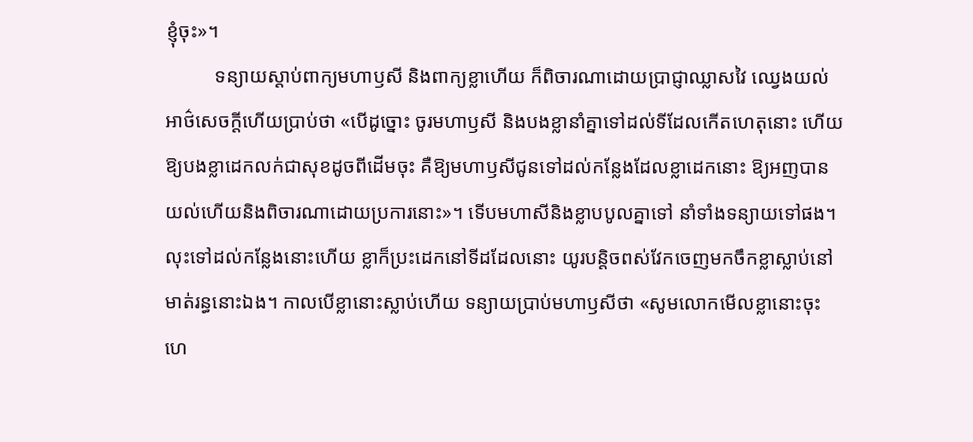ខ្ញុំចុះ»។
          ទន្យាយស្តាប់ពាក្យមហាឫសី និងពាក្យខ្លាហើយ ក៏ពិចារណាដោយប្រាជ្ញាឈ្លាសវៃ ឈ្វេងយល់អាថ៌សេចក្តីហើយប្រាប់ថា «បើដូច្នោះ ចូរមហាឫសី និងបងខ្លានាំគ្នាទៅដល់ទីដែលកើតហេតុនោះ ហើយឱ្យបងខ្លាដេកលក់ជាសុខដូចពីដើមចុះ គឺឱ្យមហាឫសីជូនទៅដល់កន្លែងដែលខ្លាដេកនោះ ឱ្យអញបានយល់ហើយនិងពិចារណាដោយប្រការនោះ»។ ទើបមហាសីនិងខ្លាបបូលគ្នាទៅ នាំទាំងទន្យាយទៅផង។ លុះទៅដល់កន្លែងនោះហើយ ខ្លាក៏ប្រះដេកនៅទីដដែលនោះ យូរបន្តិចពស់វែកចេញមកចឹកខ្លាស្លាប់នៅមាត់រន្ធនោះឯង។ កាលបើខ្លានោះស្លាប់ហើយ ទន្យាយប្រាប់មហាឫសីថា «សូមលោកមើលខ្លានោះចុះ ហេ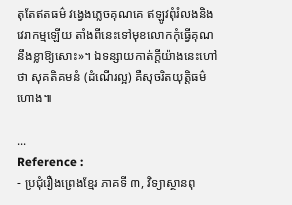តុតែឥតធម៌ វង្វេងភ្លេចគុណគេ ឥឡូវពុំរំលងនិងវេរាកម្មឡើយ តាំងពីនេះទៅមុខលោកកុំធ្វើគុណនឹងខ្លាឱ្យសោះ»។ ឯទន្សាយកាត់ក្តីយ៉ាងនេះហៅថា សុគតិគមនំ (ដំណើរល្អ) គឺសុចរិតយុត្តិធម៌ហោង៕

...
Reference :
- ប្រជុំរឿងព្រេងខ្មែរ ភាគទី ៣, វិទ្យាស្ថានពុ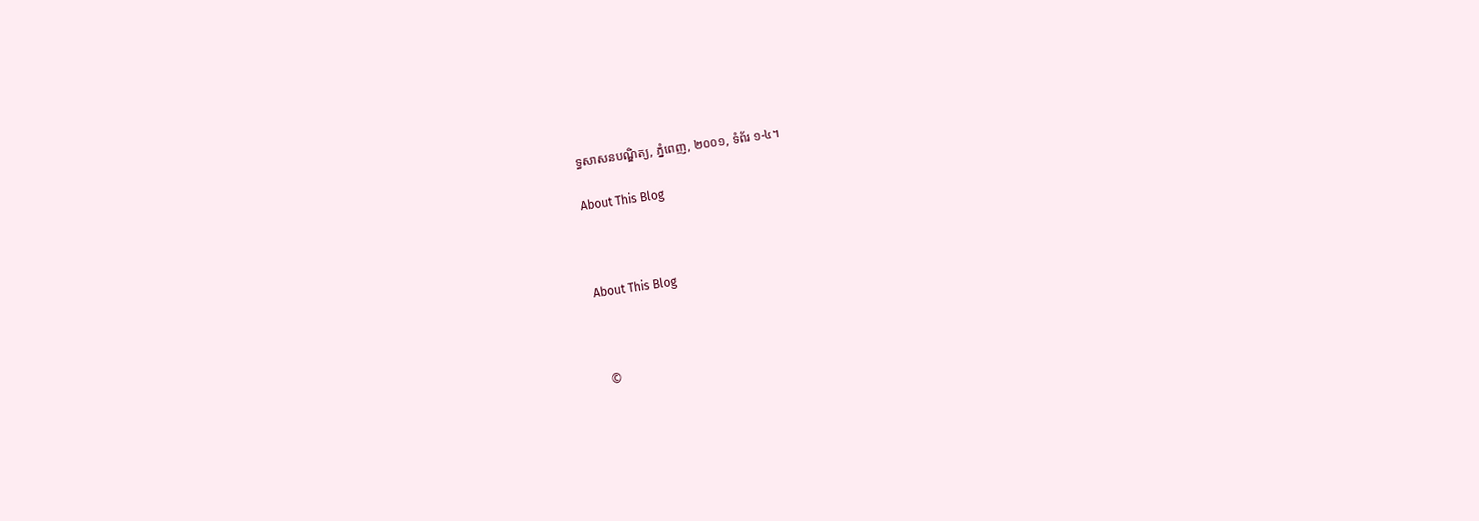ទ្ធសាសនបណ្ឌិត្យ, ភ្នំពេញ, ២០០១, ទំព័រ ១-៤។

About This Blog



About This Blog



  ©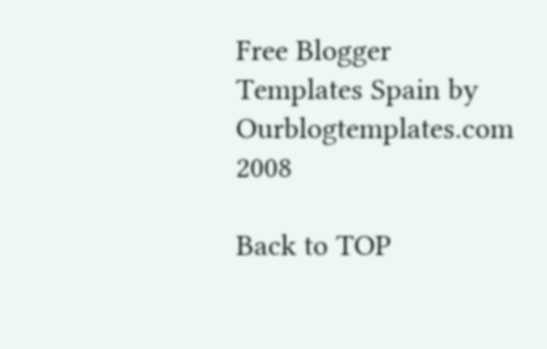Free Blogger Templates Spain by Ourblogtemplates.com 2008

Back to TOP